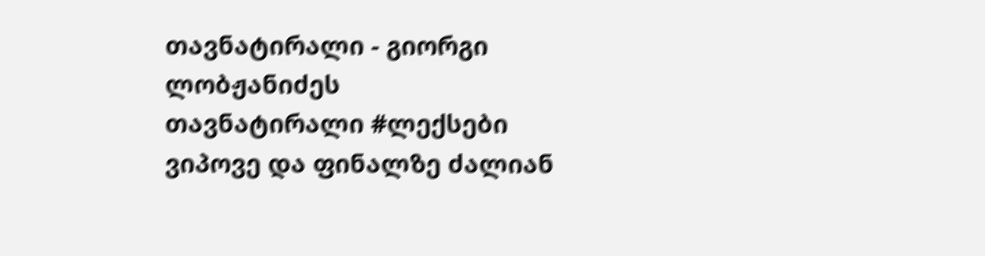თავნატირალი - გიორგი ლობჟანიძეს
თავნატირალი #ლექსები ვიპოვე და ფინალზე ძალიან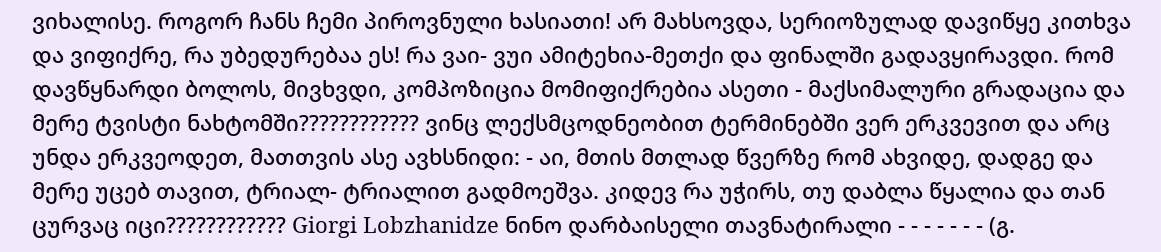ვიხალისე. როგორ ჩანს ჩემი პიროვნული ხასიათი! არ მახსოვდა, სერიოზულად დავიწყე კითხვა და ვიფიქრე, რა უბედურებაა ეს! რა ვაი- ვუი ამიტეხია-მეთქი და ფინალში გადავყირავდი. რომ დავწყნარდი ბოლოს, მივხვდი, კომპოზიცია მომიფიქრებია ასეთი - მაქსიმალური გრადაცია და მერე ტვისტი ნახტომში???????????? ვინც ლექსმცოდნეობით ტერმინებში ვერ ერკვევით და არც უნდა ერკვეოდეთ, მათთვის ასე ავხსნიდი: - აი, მთის მთლად წვერზე რომ ახვიდე, დადგე და მერე უცებ თავით, ტრიალ- ტრიალით გადმოეშვა. კიდევ რა უჭირს, თუ დაბლა წყალია და თან ცურვაც იცი???????????? Giorgi Lobzhanidze ნინო დარბაისელი თავნატირალი - - - - - - - (გ.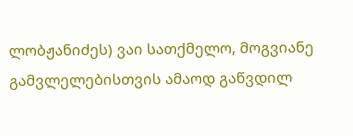ლობჟანიძეს) ვაი სათქმელო, მოგვიანე გამვლელებისთვის ამაოდ გაწვდილ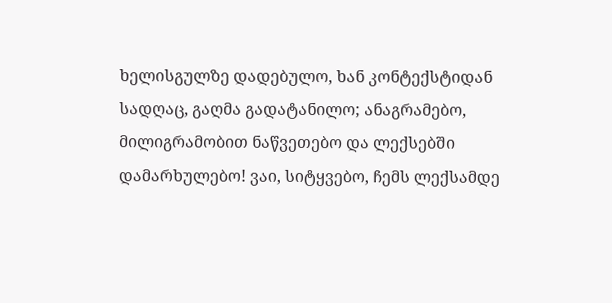ხელისგულზე დადებულო, ხან კონტექსტიდან სადღაც, გაღმა გადატანილო; ანაგრამებო, მილიგრამობით ნაწვეთებო და ლექსებში დამარხულებო! ვაი, სიტყვებო, ჩემს ლექსამდე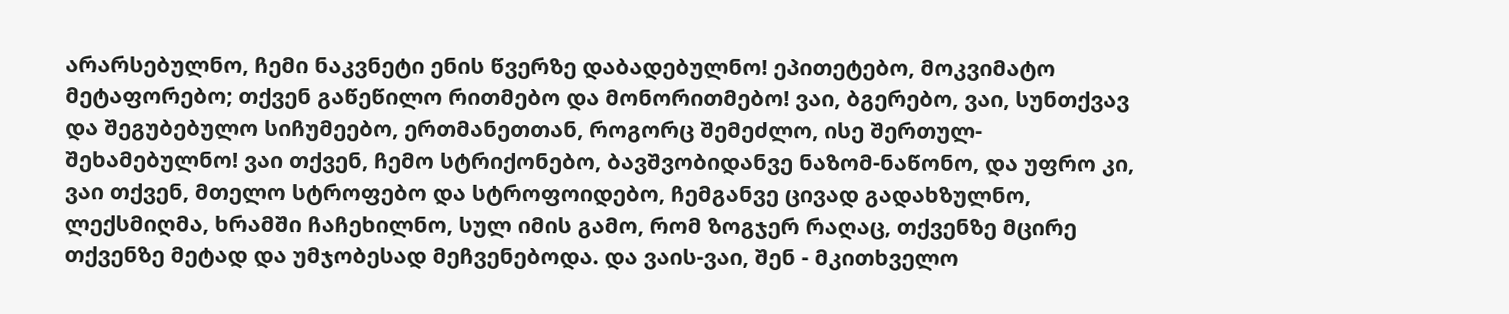არარსებულნო, ჩემი ნაკვნეტი ენის წვერზე დაბადებულნო! ეპითეტებო, მოკვიმატო მეტაფორებო; თქვენ გაწეწილო რითმებო და მონორითმებო! ვაი, ბგერებო, ვაი, სუნთქვავ და შეგუბებულო სიჩუმეებო, ერთმანეთთან, როგორც შემეძლო, ისე შერთულ- შეხამებულნო! ვაი თქვენ, ჩემო სტრიქონებო, ბავშვობიდანვე ნაზომ-ნაწონო, და უფრო კი, ვაი თქვენ, მთელო სტროფებო და სტროფოიდებო, ჩემგანვე ცივად გადახზულნო, ლექსმიღმა, ხრამში ჩაჩეხილნო, სულ იმის გამო, რომ ზოგჯერ რაღაც, თქვენზე მცირე თქვენზე მეტად და უმჯობესად მეჩვენებოდა. და ვაის-ვაი, შენ - მკითხველო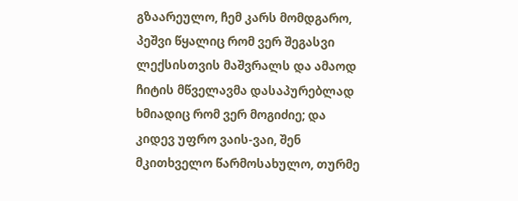გზაარეულო, ჩემ კარს მომდგარო, პეშვი წყალიც რომ ვერ შეგასვი ლექსისთვის მაშვრალს და ამაოდ ჩიტის მწველავმა დასაპურებლად ხმიადიც რომ ვერ მოგიძიე; და კიდევ უფრო ვაის-ვაი, შენ მკითხველო წარმოსახულო, თურმე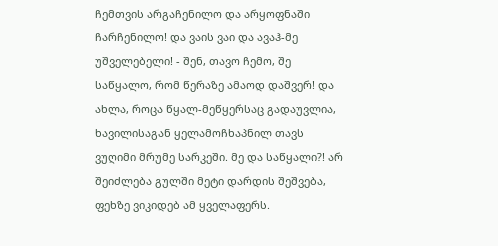ჩემთვის არგაჩენილო და არყოფნაში ჩარჩენილო! და ვაის ვაი და ავაჰ-მე უშველებელი! - შენ, თავო ჩემო, შე საწყალო, რომ წერაზე ამაოდ დაშვერ! და ახლა, როცა წყალ-მეწყერსაც გადაუვლია, ხავილისაგან ყელამოჩხაპნილ თავს ვუღიმი მრუმე სარკეში. მე და საწყალი?! არ შეიძლება გულში მეტი დარდის შეშვება, ფეხზე ვიკიდებ ამ ყველაფერს.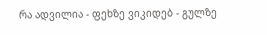რა ადვილია - ფეხზე ვიკიდებ - გულზე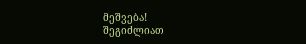მეშვება!
შეგიძლიათ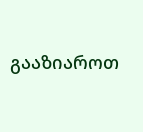გააზიაროთ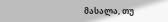მასალა, თუ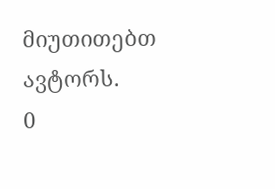მიუთითებთ ავტორს.
0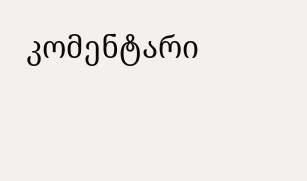კომენტარი